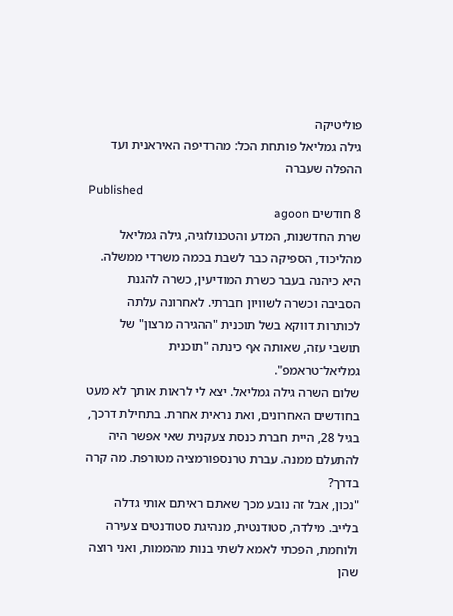פוליטיקה
גילה גמליאל פותחת הכל: מהרדיפה האיראנית ועד ההפלה שעברה
Published
8 חודשים agoon
שרת החדשנות, המדע והטכנולוגיה, גילה גמליאל מהליכוד, הספיקה כבר לשבת בכמה משרדי ממשלה. היא כיהנה בעבר כשרת המודיעין, כשרה להגנת הסביבה וכשרה לשוויון חברתי. לאחרונה עלתה לכותרות דווקא בשל תוכנית "ההגירה מרצון" של תושבי עזה, שאותה אף כינתה "תוכנית גמליאל־טראמפ".
שלום השרה גילה גמליאל. יצא לי לראות אותך לא מעט בחודשים האחרונים, ואת נראית אחרת. בתחילת דרכך, בגיל 28, היית חברת כנסת צעקנית שאי אפשר היה להתעלם ממנה. עברת טרנספורמציה מטורפת. מה קרה בדרך?
"נכון, אבל זה נובע מכך שאתם ראיתם אותי גדלה בלייב. מילדה, סטודנטית, מנהיגת סטודנטים צעירה ולוחמת, הפכתי לאמא לשתי בנות מהממות, ואני רוצה שהן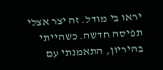יראו בי מודל. זה יצר אצלי תפיסה חדשה. כשהייתי בהיריון, התאמנתי עם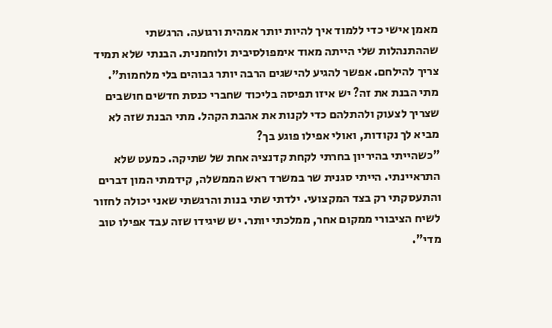מאמן אישי כדי ללמוד איך להיות יותר אמהית ורגועה. הרגשתי שההתנהלות שלי הייתה מאוד אימפולסיבית ולוחמנית. הבנתי שלא תמיד צריך להילחם. אפשר להגיע להישגים הרבה יותר גבוהים בלי מלחמות".
מתי הבנת את זה? יש איזו תפיסה בליכוד שחברי כנסת חדשים חושבים שצריך לצעוק ולהתלהם כדי לקנות את אהבת הקהל. מתי הבנת שזה לא מביא לך נקודות, ואולי אפילו פוגע בך?
"כשהייתי בהיריון בחרתי לקחת קדנציה אחת של שתיקה. כמעט שלא התראיינתי. הייתי סגנית שר במשרד ראש הממשלה, קידמתי המון דברים והתעסקתי רק בצד המקצועי. ילדתי שתי בנות והרגשתי שאני יכולה לחזור לשיח הציבורי ממקום אחר, ממלכתי יותר. יש שיגידו שזה עבד אפילו טוב מדי".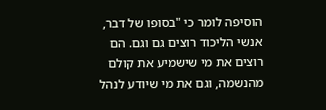הוסיפה לומר כי "בסופו של דבר, אנשי הליכוד רוצים גם וגם. הם רוצים את מי שישמיע את קולם מהנשמה, וגם את מי שיודע לנהל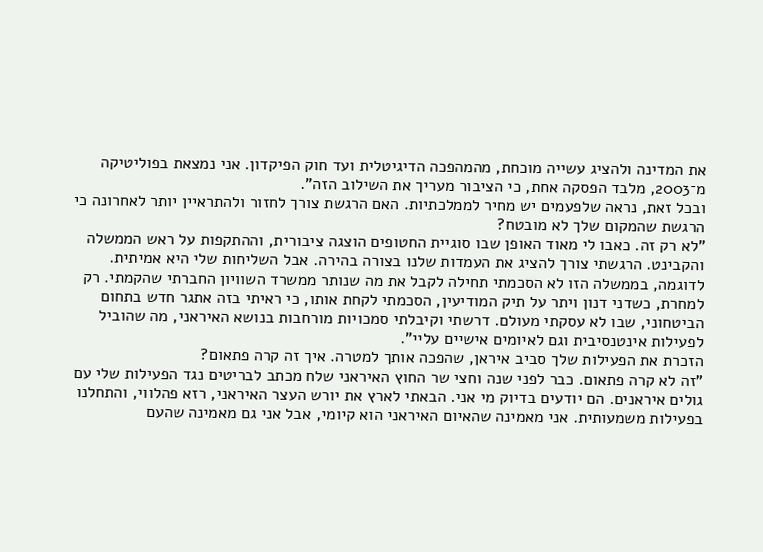את המדינה ולהציג עשייה מוכחת, מהמהפכה הדיגיטלית ועד חוק הפיקדון. אני נמצאת בפוליטיקה מ־2003, מלבד הפסקה אחת, כי הציבור מעריך את השילוב הזה".
ובכל זאת, נראה שלפעמים יש מחיר לממלכתיות. האם הרגשת צורך לחזור ולהתראיין יותר לאחרונה כי הרגשת שהמקום שלך לא מובטח?
"לא רק זה. כאבו לי מאוד האופן שבו סוגיית החטופים הוצגה ציבורית, וההתקפות על ראש הממשלה והקבינט. הרגשתי צורך להציג את העמדות שלנו בצורה בהירה. אבל השליחות שלי היא אמיתית. לדוגמה, בממשלה הזו לא הסכמתי תחילה לקבל את מה שנותר ממשרד השוויון החברתי שהקמתי. רק למחרת, כשדני דנון ויתר על תיק המודיעין, הסכמתי לקחת אותו, כי ראיתי בזה אתגר חדש בתחום הביטחוני, שבו לא עסקתי מעולם. דרשתי וקיבלתי סמכויות מורחבות בנושא האיראני, מה שהוביל לפעילות אינטנסיבית וגם לאיומים אישיים עליי".
הזכרת את הפעילות שלך סביב איראן, שהפכה אותך למטרה. איך זה קרה פתאום?
"זה לא קרה פתאום. כבר לפני שנה וחצי שר החוץ האיראני שלח מכתב לבריטים נגד הפעילות שלי עם גולים איראנים. הם יודעים בדיוק מי אני. הבאתי לארץ את יורש העצר האיראני, רזא פהלווי, והתחלנו בפעילות משמעותית. אני מאמינה שהאיום האיראני הוא קיומי, אבל אני גם מאמינה שהעם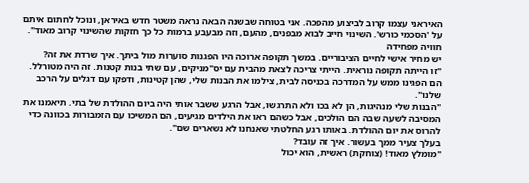האיראני עצמו קרוב לביצוע מהפכה. אני בטוחה שבשנה הבאה נראה משטר חדש באיראן, ונוכל לחתום איתם על 'הסכמי כורש'. השינוי חייב לבוא מבפנים, מהעם, וזה מבעבע ברמות כל כך חזקות שהשינוי קרוב מאוד".
חוויה מפחידה
יש מחיר אישי לחיים הציבוריים. במשך תקופה ארוכה היו הפגנות סוערות מול ביתך. איך שרדת את זה?
"זו הייתה תקופה נוראית. הייתי צריכה לצאת מהבית עם יס"מניקים, עם שתי בנות קטנות. זה היה מטורלל. הם הפגינו ממש על המדרכה בכניסה לבית, צילמו את הבנות שלי, שהן קטינות, ודפקו עם דגלים על הרכב שלנו".
"הבנות שלי מנהיגות, הן לא בכו ולא התרגשו, אבל הרגע ששבר אותי היה ביום ההולדת של בתי. תיאמנו את המסיבה לשעה שבה הם הולכים, אבל כשהם ראו את הילדים מגיעים, הם המשיכו עם הזמבורות בכוונה כדי להרוס את יום ההולדת. באותו רגע החלטתי שאנחנו לא נשארים שם".
בעלך צעיר ממך בעשור. איך זה עובד?
"מומלץ מאוד! (צוחקת) ראשית, הוא יכול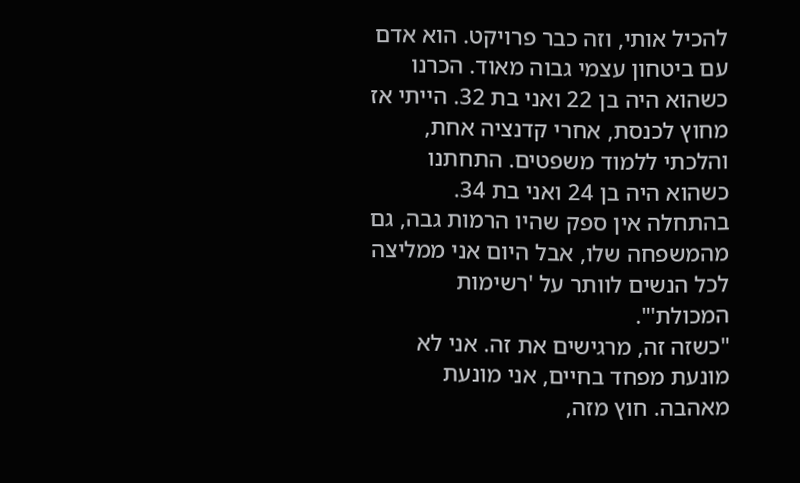להכיל אותי, וזה כבר פרויקט. הוא אדם עם ביטחון עצמי גבוה מאוד. הכרנו כשהוא היה בן 22 ואני בת 32. הייתי אז מחוץ לכנסת, אחרי קדנציה אחת, והלכתי ללמוד משפטים. התחתנו כשהוא היה בן 24 ואני בת 34. בהתחלה אין ספק שהיו הרמות גבה, גם מהמשפחה שלו, אבל היום אני ממליצה לכל הנשים לוותר על 'רשימות המכולת'".
"כשזה זה, מרגישים את זה. אני לא מונעת מפחד בחיים, אני מונעת מאהבה. חוץ מזה,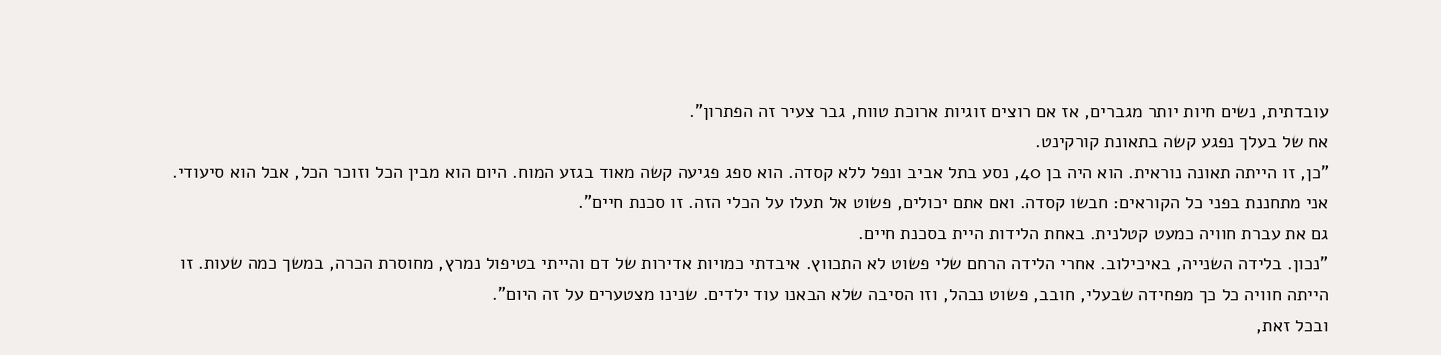עובדתית, נשים חיות יותר מגברים, אז אם רוצים זוגיות ארוכת טווח, גבר צעיר זה הפתרון".
אח של בעלך נפגע קשה בתאונת קורקינט.
"כן, זו הייתה תאונה נוראית. הוא היה בן 40, נסע בתל אביב ונפל ללא קסדה. הוא ספג פגיעה קשה מאוד בגזע המוח. היום הוא מבין הכל וזוכר הכל, אבל הוא סיעודי. אני מתחננת בפני כל הקוראים: חבשו קסדה. ואם אתם יכולים, פשוט אל תעלו על הכלי הזה. זו סכנת חיים".
גם את עברת חוויה כמעט קטלנית. באחת הלידות היית בסכנת חיים.
"נכון. בלידה השנייה, באיכילוב. אחרי הלידה הרחם שלי פשוט לא התכווץ. איבדתי כמויות אדירות של דם והייתי בטיפול נמרץ, מחוסרת הכרה, במשך כמה שעות. זו הייתה חוויה כל כך מפחידה שבעלי, חובב, פשוט נבהל, וזו הסיבה שלא הבאנו עוד ילדים. שנינו מצטערים על זה היום".
ובכל זאת,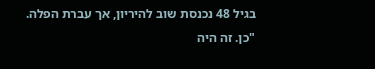בגיל 48 נכנסת שוב להיריון, אך עברת הפלה.
"כן. זה היה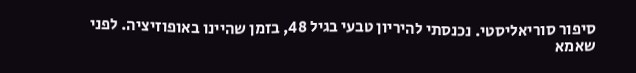סיפור סוריאליסטי. נכנסתי להיריון טבעי בגיל 48, בזמן שהיינו באופוזיציה. לפני שאמא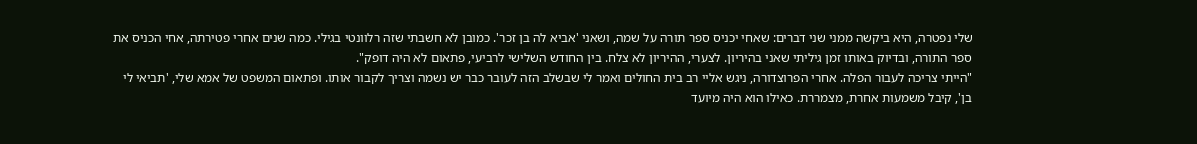שלי נפטרה, היא ביקשה ממני שני דברים: שאחי יכניס ספר תורה על שמה, ושאני 'אביא לה בן זכר'. כמובן לא חשבתי שזה רלוונטי בגילי. כמה שנים אחרי פטירתה, אחי הכניס את ספר התורה, ובדיוק באותו זמן גיליתי שאני בהיריון. לצערי, ההיריון לא צלח. בין החודש השלישי לרביעי, פתאום לא היה דופק".
"הייתי צריכה לעבור הפלה. אחרי הפרוצדורה, ניגש אליי רב בית החולים ואמר לי שבשלב הזה לעובר כבר יש נשמה וצריך לקבור אותו. ופתאום המשפט של אמא שלי, 'תביאי לי בן', קיבל משמעות אחרת, מצמררת. כאילו הוא היה מיועד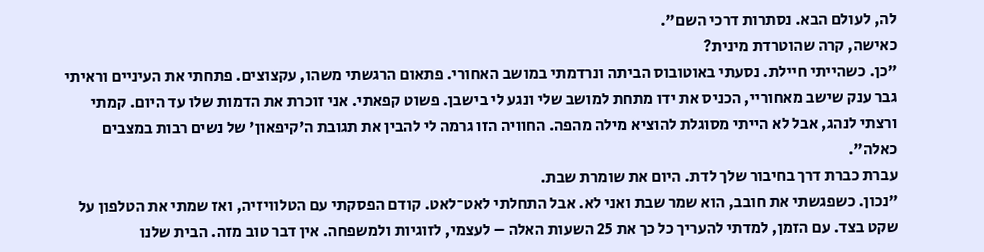לה, לעולם הבא. נסתרות דרכי השם".
כאישה, קרה שהוטרדת מינית?
"כן. כשהייתי חיילת. נסעתי באוטובוס הביתה ונרדמתי במושב האחורי. פתאום הרגשתי משהו, עקצוצים. פתחתי את העיניים וראיתי גבר ענק שישב מאחוריי, הכניס את ידו מתחת למושב שלי ונגע לי בישבן. פשוט קפאתי. אני זוכרת את הדמות שלו עד היום. קמתי ורצתי לנהג, אבל לא הייתי מסוגלת להוציא מילה מהפה. החוויה הזו גרמה לי להבין את תגובת ה'קיפאון' של נשים רבות במצבים כאלה".
עברת כברת דרך בחיבור שלך לדת. היום את שומרת שבת.
"נכון. כשפגשתי את חובב, הוא שמר שבת ואני לא. אבל התחלתי לאט־לאט. קודם הפסקתי עם הטלוויזיה, ואז שמתי את הטלפון על שקט בצד. עם הזמן, למדתי להעריך כל כך את 25 השעות האלה – לעצמי, לזוגיות ולמשפחה. אין דבר טוב מזה. הבית שלנו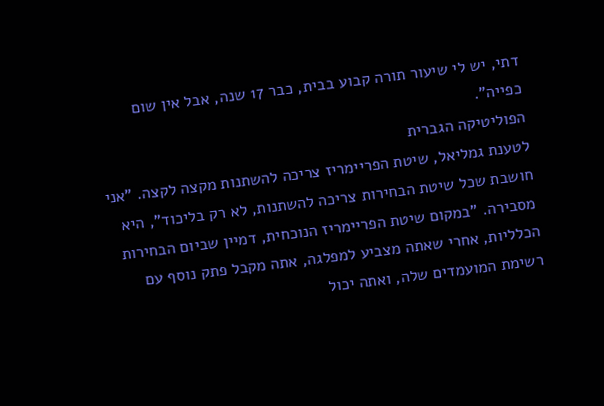דתי, יש לי שיעור תורה קבוע בבית, כבר 17 שנה, אבל אין שום כפייה".
הפוליטיקה הגברית
לטענת גמליאל, שיטת הפריימריז צריכה להשתנות מקצה לקצה. "אני חושבת שכל שיטת הבחירות צריכה להשתנות, לא רק בליכוד", היא מסבירה. "במקום שיטת הפריימריז הנוכחית, דמיין שביום הבחירות הכלליות, אחרי שאתה מצביע למפלגה, אתה מקבל פתק נוסף עם רשימת המועמדים שלה, ואתה יכול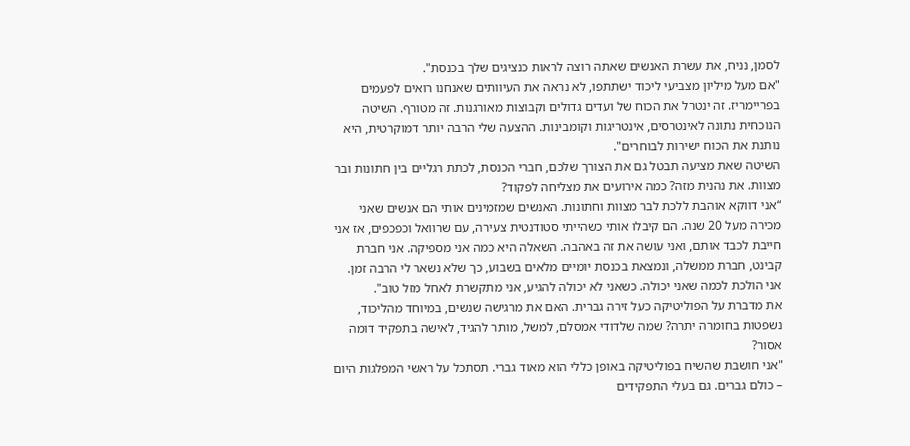לסמן, נניח, את עשרת האנשים שאתה רוצה לראות כנציגים שלך בכנסת".
"אם מעל מיליון מצביעי ליכוד ישתתפו, לא נראה את העיוותים שאנחנו רואים לפעמים בפריימריז. זה ינטרל את הכוח של ועדים גדולים וקבוצות מאורגנות. זה מטורף. השיטה הנוכחית נתונה לאינטרסים, אינטריגות וקומבינות. ההצעה שלי הרבה יותר דמוקרטית, היא נותנת את הכוח ישירות לבוחרים".
השיטה שאת מציעה תבטל גם את הצורך שלכם, חברי הכנסת, לכתת רגליים בין חתונות ובר מצוות. את נהנית מזה? כמה אירועים את מצליחה לפקוד?
“אני דווקא אוהבת ללכת לבר מצוות וחתונות. האנשים שמזמינים אותי הם אנשים שאני מכירה מעל 20 שנה. הם קיבלו אותי כשהייתי סטודנטית צעירה, עם שרוואל וכפכפים, אז אני חייבת לכבד אותם, ואני עושה את זה באהבה. השאלה היא כמה אני מספיקה. אני חברת קבינט, חברת ממשלה, ונמצאת בכנסת יומיים מלאים בשבוע, כך שלא נשאר לי הרבה זמן. אני הולכת לכמה שאני יכולה. כשאני לא יכולה להגיע, אני מתקשרת לאחל מזל טוב".
את מדברת על הפוליטיקה כעל זירה גברית. האם את מרגישה שנשים, במיוחד מהליכוד, נשפטות בחומרה יתרה? שמה שלדודי אמסלם, למשל, מותר להגיד, לאישה בתפקיד דומה אסור?
"אני חושבת שהשיח בפוליטיקה באופן כללי הוא מאוד גברי. תסתכל על ראשי המפלגות היום – כולם גברים. גם בעלי התפקידים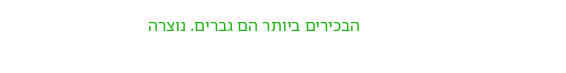הבכירים ביותר הם גברים. נוצרה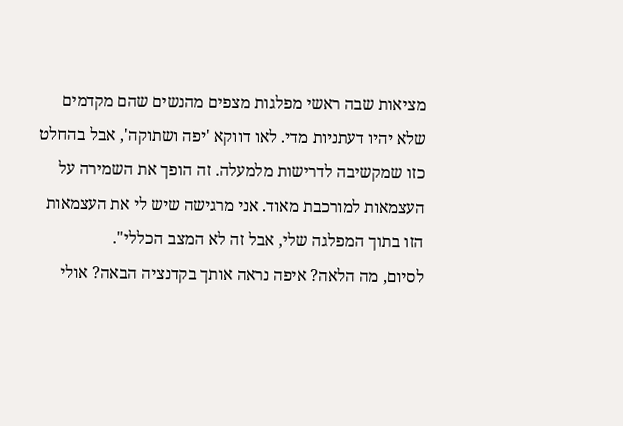מציאות שבה ראשי מפלגות מצפים מהנשים שהם מקדמים שלא יהיו דעתניות מדי. לאו דווקא 'יפה ושתוקה', אבל בהחלט כזו שמקשיבה לדרישות מלמעלה. זה הופך את השמירה על העצמאות למורכבת מאוד. אני מרגישה שיש לי את העצמאות הזו בתוך המפלגה שלי, אבל זה לא המצב הכללי".
לסיום, מה הלאה? איפה נראה אותך בקדנציה הבאה? אולי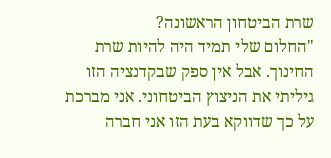שרת הביטחון הראשונה?
"החלום שלי תמיד היה להיות שרת החינוך. אבל אין ספק שבקדנציה הזו גיליתי את הניצוץ הביטחוני. אני מברכת על כך שדווקא בעת הזו אני חברה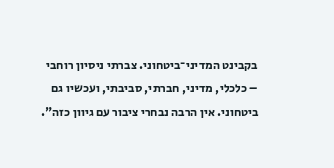בקבינט המדיני־ביטחוני. צברתי ניסיון רוחבי – כלכלי, מדיני, חברתי, סביבתי, ועכשיו גם ביטחוני. אין הרבה נבחרי ציבור עם גיוון כזה".